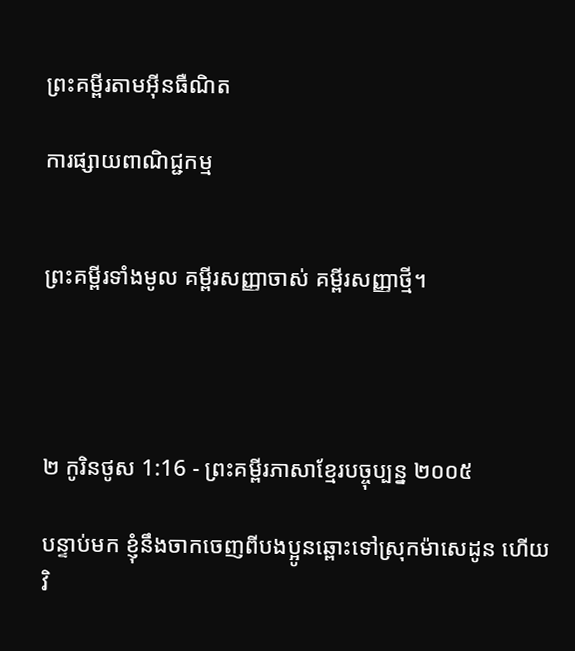ព្រះគម្ពីរតាមអ៊ីនធឺណិត

ការផ្សាយពាណិជ្ជកម្ម


ព្រះគម្ពីរទាំងមូល គម្ពីរសញ្ញាចាស់ គម្ពីរសញ្ញាថ្មី។




២ កូរិនថូស 1:16 - ព្រះគម្ពីរភាសាខ្មែរបច្ចុប្បន្ន ២០០៥

បន្ទាប់មក ខ្ញុំនឹងចាកចេញពីបងប្អូនឆ្ពោះទៅស្រុកម៉ាសេ‌ដូន ហើយវិ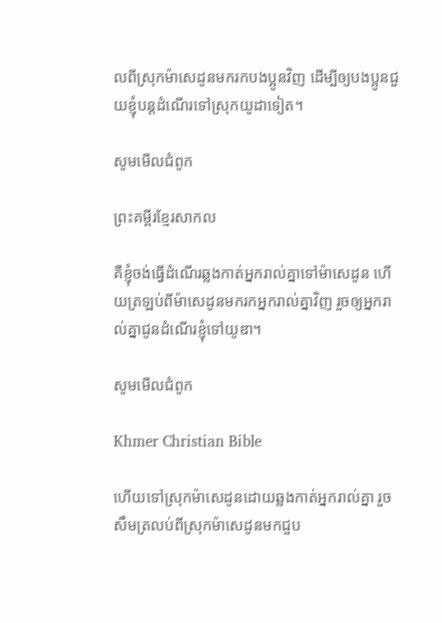លពីស្រុកម៉ាសេ‌ដូនមករកបងប្អូនវិញ ដើម្បីឲ្យបងប្អូនជួយខ្ញុំបន្តដំណើរទៅស្រុកយូដាទៀត។

សូមមើលជំពូក

ព្រះគម្ពីរខ្មែរសាកល

គឺខ្ញុំចង់ធ្វើដំណើរឆ្លងកាត់អ្នករាល់គ្នាទៅម៉ាសេដូន ហើយត្រឡប់ពីម៉ាសេដូនមករកអ្នករាល់គ្នាវិញ រួចឲ្យអ្នករាល់គ្នាជូនដំណើរខ្ញុំទៅយូឌា។

សូមមើលជំពូក

Khmer Christian Bible

ហើយទៅស្រុកម៉ាសេដូនដោយឆ្លងកាត់អ្នករាល់គ្នា រួចសឹមត្រលប់ពីស្រុកម៉ាសេដូនមកជួប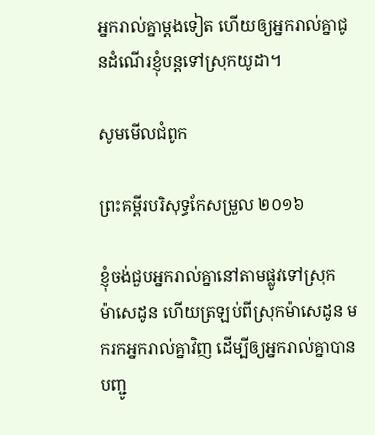អ្នករាល់គ្នាម្ដងទៀត ហើយឲ្យអ្នករាល់គ្នាជូនដំណើរខ្ញុំបន្ដទៅស្រុកយូដា។

សូមមើលជំពូក

ព្រះគម្ពីរបរិសុទ្ធកែសម្រួល ២០១៦

ខ្ញុំចង់ជួបអ្នករាល់គ្នានៅតាមផ្លូវទៅស្រុកម៉ា‌សេ‌ដូន ហើយត្រឡប់ពីស្រុកម៉ា‌សេ‌ដូន មករកអ្នករាល់គ្នាវិញ ដើម្បីឲ្យអ្នករាល់គ្នាបានបញ្ជូ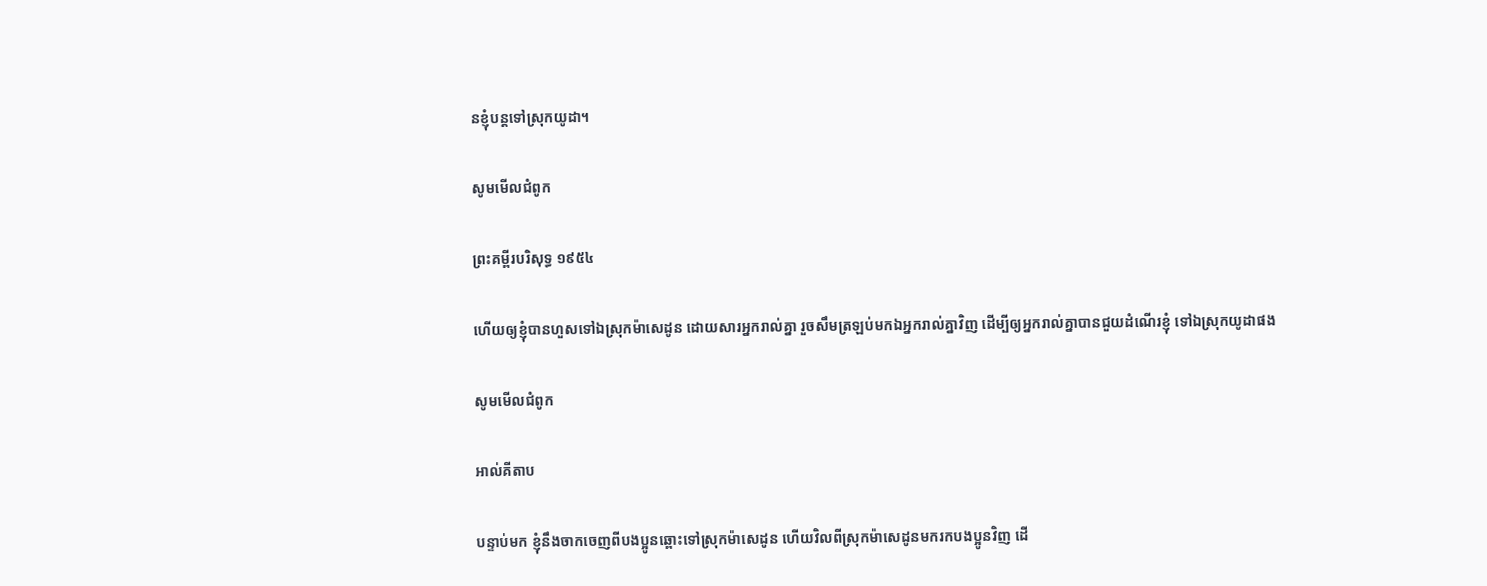នខ្ញុំបន្តទៅស្រុកយូដា។

សូមមើលជំពូក

ព្រះគម្ពីរបរិសុទ្ធ ១៩៥៤

ហើយឲ្យខ្ញុំបានហួសទៅឯស្រុកម៉ាសេដូន ដោយ‌សារអ្នករាល់គ្នា រួចសឹមត្រឡប់មកឯអ្នករាល់គ្នាវិញ ដើម្បីឲ្យអ្នករាល់គ្នាបានជួយដំណើរខ្ញុំ ទៅឯស្រុកយូដាផង

សូមមើលជំពូក

អាល់គីតាប

បន្ទាប់មក ខ្ញុំនឹងចាកចេញពីបងប្អូនឆ្ពោះទៅស្រុកម៉ាសេដូន ហើយវិលពីស្រុកម៉ាសេដូនមករកបងប្អូនវិញ ដើ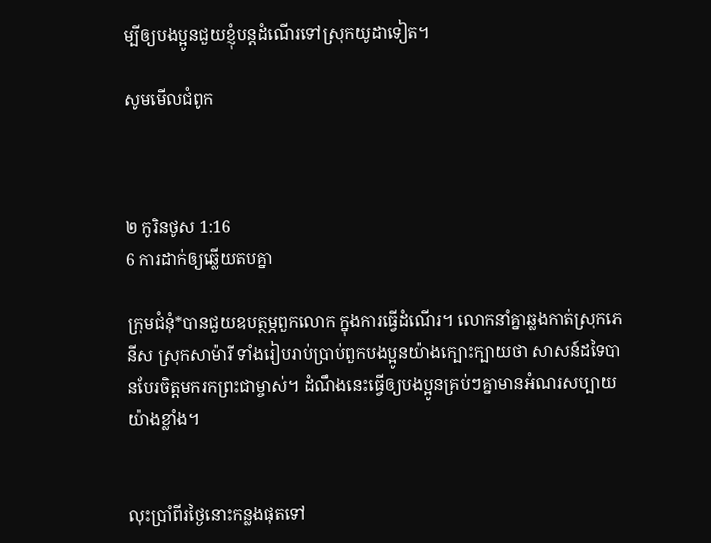ម្បីឲ្យបងប្អូនជួយខ្ញុំបន្ដដំណើរទៅស្រុកយូដាទៀត។

សូមមើលជំពូក



២ កូរិនថូស 1:16
6 ការដាក់ឲ្យឆ្លើយតបគ្នា

ក្រុម‌ជំនុំ*បានជួយឧបត្ថម្ភពួកលោក ក្នុងការធ្វើដំណើរ។ លោកនាំគ្នាឆ្លងកាត់ស្រុកភេនីស ស្រុកសាម៉ារី ទាំងរៀបរាប់ប្រាប់ពួកបងប្អូនយ៉ាងក្បោះ‌ក្បាយថា សាសន៍ដទៃបានបែរចិត្តមករកព្រះ‌ជាម្ចាស់។ ដំណឹងនេះធ្វើឲ្យបងប្អូនគ្រប់ៗគ្នាមានអំណរសប្បាយយ៉ាងខ្លាំង។


លុះប្រាំ‌ពីរថ្ងៃនោះកន្លងផុតទៅ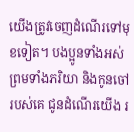យើងត្រូវចេញដំណើរទៅមុខទៀត។ បងប្អូនទាំងអស់ ព្រមទាំងភរិយា និងកូនចៅរបស់គេ ជូនដំណើរយើង រ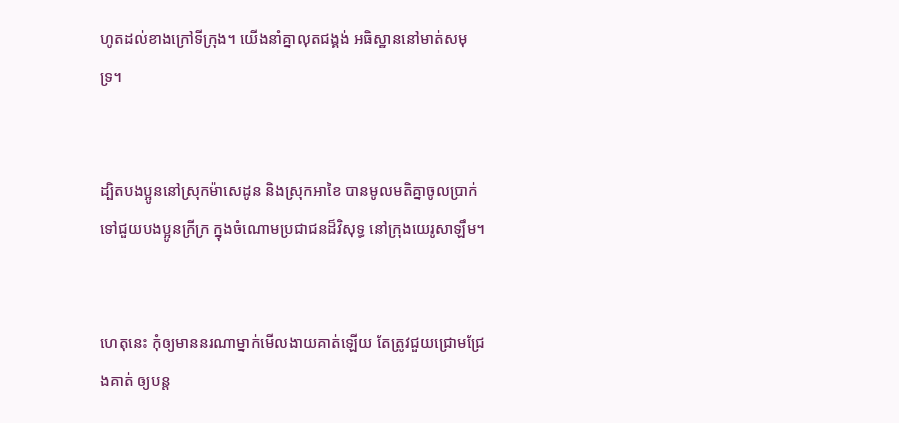ហូតដល់ខាងក្រៅទីក្រុង។ យើងនាំគ្នាលុតជង្គង់ អធិស្ឋាននៅមាត់សមុទ្រ។


ដ្បិតបងប្អូននៅស្រុកម៉ាសេ‌ដូន និងស្រុកអាខៃ បានមូលមតិគ្នាចូលប្រាក់ទៅជួយបងប្អូនក្រីក្រ ក្នុងចំណោមប្រជា‌ជនដ៏វិសុទ្ធ នៅក្រុងយេរូ‌សាឡឹម។


ហេតុនេះ កុំឲ្យមាននរណាម្នាក់មើល‌ងាយគាត់ឡើយ តែត្រូវជួយជ្រោម‌ជ្រែងគាត់ ឲ្យបន្ត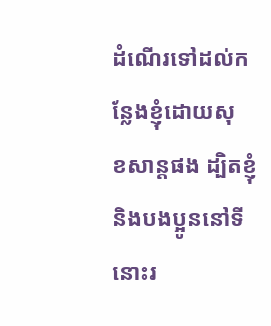ដំណើរទៅដល់កន្លែងខ្ញុំដោយសុខ‌សាន្តផង ដ្បិតខ្ញុំ និងបងប្អូននៅទីនោះរ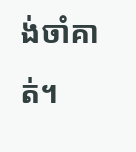ង់‌ចាំគាត់។